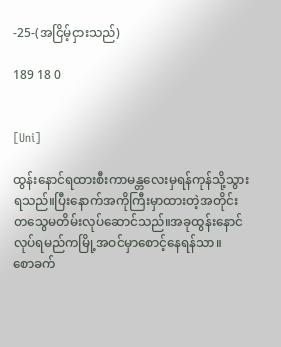-25-(အငြိမ့်ငှားသည်)

189 18 0


[Uni]

ထွန်းနောင်ရထားစီးကာမန္တလေးမှရန်ကုန်သို့သွားရသည်။ပြီးနောက်အကိုကြီးမှာထားတဲ့အတိုင်းတသွေမတိမ်းလုပ်ဆောင်သည်။အခုထွန်းနောင်လုပ်ရမည်ကမြို့အဝင်မှာစောင့်နေရန်သာ။
စောခက်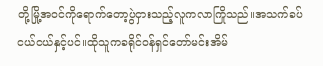တို့မြို့အဝင်ကိုရောက်တော့ပွဲငှားသည့်လူကလာကြိုသည်။အသက်ခပ်ငယ်ငယ်နှင့်ပင်။ထိုသူကခရိုင်ဝန်ရှင်တော်မင်းအိမ်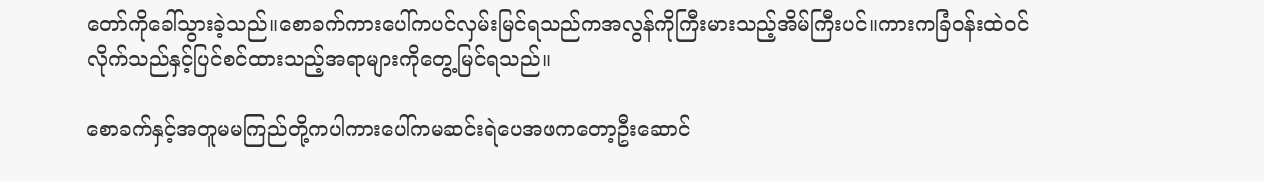တော်ကိုခေါ်သွားခဲ့သည်။စောခက်ကားပေါ်ကပင်လှမ်းမြင်ရသည်ကအလွန်ကိုကြီးမားသည့်အိမ်ကြီးပင်။ကားကခြံဝန်းထဲဝင်လိုက်သည်နှင့်ပြင်စင်ထားသည့်အရာများကိုတွေ့မြင်ရသည်။

စောခက်နှင့်အတူမမကြည်တို့ကပါကားပေါ်ကမဆင်းရဲပေအဖကတော့ဦးဆောင်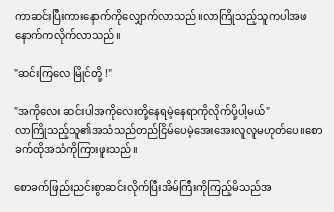ကာဆင်းပြီးကားနောက်ကိုလျှောက်လာသည်။လာကြိုသည့်သူကပါအဖနောက်ကလိုက်လာသည်။

"ဆင်းကြလေ မြိုင်တို့ !"

"အကိုလေး ဆင်းပါအကိုလေးတို့နေရမဲ့နေရာကိုလိုက်ပို့ပါ့မယ်"
လာကြိုသည့်သူ၏အသံသည်တည်ငြိမ်ပေမဲ့အေးအေးလူလူမဟုတ်ပေ။စောခက်ထိုအသံကိုကြားဖူးသည်။

စောခက်ဖြည်းညင်းစွာဆင်းလိုက်ပြီးအိမ်ကြီးကိုကြည့်မိသည်အ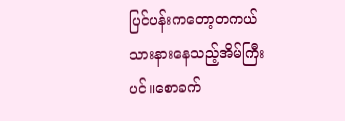ပြင်ပန်းကတော့တကယ်သားနားနေသည့်အိမ်ကြီးပင်။စောခက်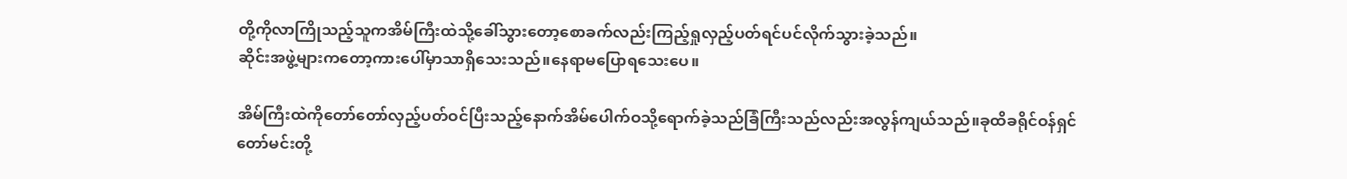တို့ကိုလာကြိုသည့်သူကအိမ်ကြီးထဲသို့ခေါ်သွားတော့စောခက်လည်းကြည့်ရှုလှည့်ပတ်ရင်ပင်လိုက်သွားခဲ့သည်။
ဆိုင်းအဖွဲ့များကတော့ကားပေါ်မှာသာရှိသေးသည်။နေရာမပြောရသေးပေ။

အိမ်ကြီးထဲကိုတော်တော်လှည့်ပတ်ဝင်ပြီးသည့်နောက်အိမ်ပေါက်ဝသို့ရောက်ခဲ့သည်ခြံကြီးသည်လည်းအလွန်ကျယ်သည်။ခုထိခရိုင်ဝန်ရှင်တော်မင်းတို့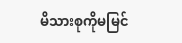မိသားစုကိုမမြင်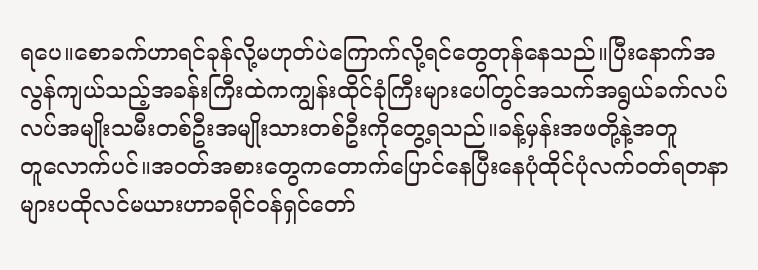ရပေ။စောခက်ဟာရင်ခုန်လို့မဟုတ်ပဲကြောက်လို့ရင်တွေတုန်နေသည်။ပြီးနောက်အလွန်ကျယ်သည့်အခန်းကြီးထဲကကျွန်းထိုင်ခုံကြီးများပေါ်တွင်အသက်အရွယ်ခက်လပ်လပ်အမျိုးသမီးတစ်ဦးအမျိုးသားတစ်ဦးကိုတွေ့ရသည်။ခန့်မှန်းအဖတို့နဲ့အတူတူ‌လောက်ပင်။အဝတ်အစားတွေကတောက်ပြောင်နေပြီးနေပုံထိုင်ပုံလက်ဝတ်ရတနာများပထိုလင်မယားဟာခရိုင်ဝန်ရှင်တော်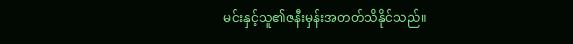မင်းနှင့်သူ၏ဇနီးမှန်းအတတ်သိနိုင်သည်။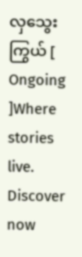လှသွေးကြွယ် [ Ongoing ]Where stories live. Discover now